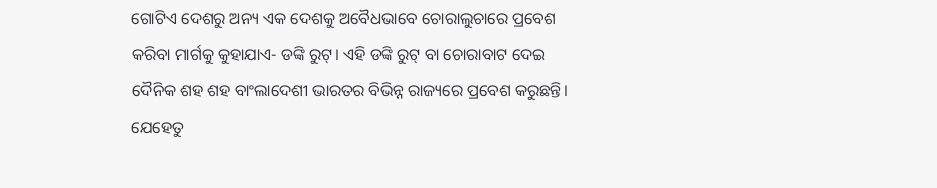ଗୋଟିଏ ଦେଶରୁ ଅନ୍ୟ ଏକ ଦେଶକୁ ଅବୈଧଭାବେ ଚୋରାଲୁଚାରେ ପ୍ରବେଶ କରିବା ମାର୍ଗକୁ କୁହାଯାଏ- ଡଙ୍କି ରୁଟ୍। ଏହି ଡଙ୍କି ରୁଟ୍‌ ବା ଚୋରାବାଟ ଦେଇ ଦୈନିକ ଶହ ଶହ ବା‌ଂଲାଦେଶୀ ଭାରତର ବିଭିନ୍ନ ରାଜ୍ୟରେ ପ୍ରବେଶ କରୁଛନ୍ତି। ଯେହେତୁ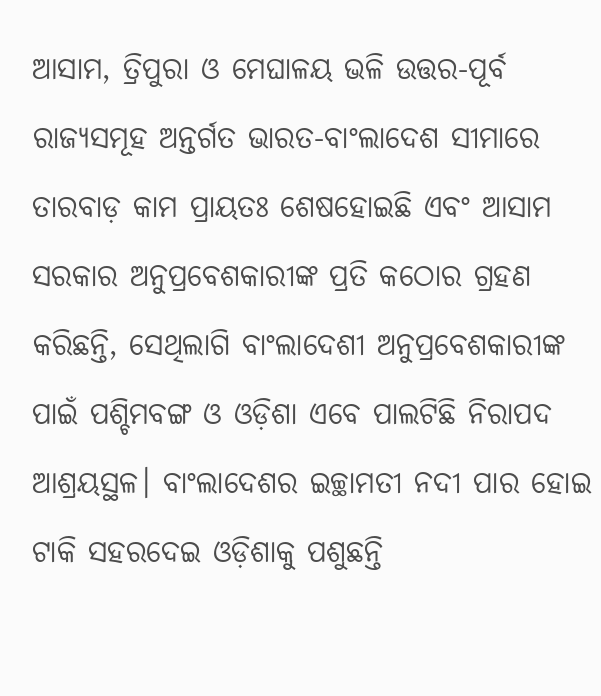ଆସାମ, ତ୍ରିପୁରା ଓ ମେଘାଳୟ ଭଳି ଉତ୍ତର-ପୂର୍ବ ରାଜ୍ୟସମୂହ ଅନ୍ତର୍ଗତ ଭାରତ-ବାଂଲାଦେଶ ସୀମାରେ ତାରବାଡ଼ କାମ ପ୍ରାୟତଃ ଶେଷହୋଇଛି ଏବଂ ଆସାମ ସରକାର ଅନୁପ୍ରବେଶକାରୀଙ୍କ ପ୍ରତି କଠୋର ଗ୍ରହଣ କରିଛନ୍ତି, ସେଥିଲାଗି ବାଂଲାଦେଶୀ ଅନୁପ୍ରବେଶକାରୀଙ୍କ ପାଇଁ ପଶ୍ଚିମବଙ୍ଗ ଓ ଓଡ଼ିଶା ଏବେ ପାଲଟିଛି ନିରାପଦ ଆଶ୍ରୟସ୍ଥଳ। ବାଂଲାଦେଶର ଇଚ୍ଛାମତୀ ନଦୀ ପାର ହୋଇ ଟାକି ସହରଦେଇ ଓଡ଼ିଶାକୁ ପଶୁଛନ୍ତି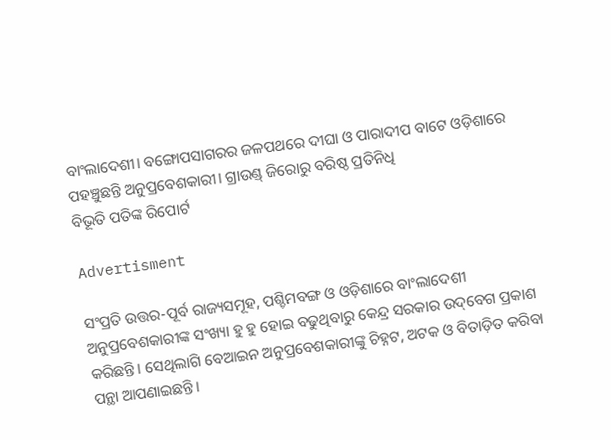ବାଂଲାଦେଶୀ। ବଙ୍ଗୋପସାଗରର ଜଳପଥରେ ଦୀଘା ଓ ପାରାଦୀପ ବାଟେ ଓଡ଼ିଶାରେ ପହଞ୍ଚୁଛନ୍ତି ଅନୁପ୍ରବେଶକାରୀ। ଗ୍ରାଉଣ୍ଡ୍ ଜିରୋରୁ ବରିଷ୍ଠ ପ୍ରତିନିଧି
ବିଭୂତି ପତିଙ୍କ ‌ରିପୋର୍ଟ

Advertisment

ସଂପ୍ରତି ଉତ୍ତର-ପୂର୍ବ ରାଜ୍ୟସମୂହ, ପଶ୍ଚିମବଙ୍ଗ ଓ ଓଡ଼ିଶାରେ ବାଂଲାଦେଶୀ ଅନୁପ୍ରବେଶକାରୀଙ୍କ ସଂଖ୍ୟା ହୁ ହୁ ହୋଇ ବଢୁଥିବାରୁ କେନ୍ଦ୍ର ସରକାର ଉଦ୍‌ବେଗ ପ୍ରକାଶ କରିଛନ୍ତି। ସେଥିଲାଗି ବେଆଇନ ଅନୁପ୍ରବେଶକାରୀଙ୍କୁ ଚିହ୍ନଟ, ଅଟକ ଓ ବିତାଡ଼ିତ କରିବା ପନ୍ଥା ଆପଣାଇଛନ୍ତି।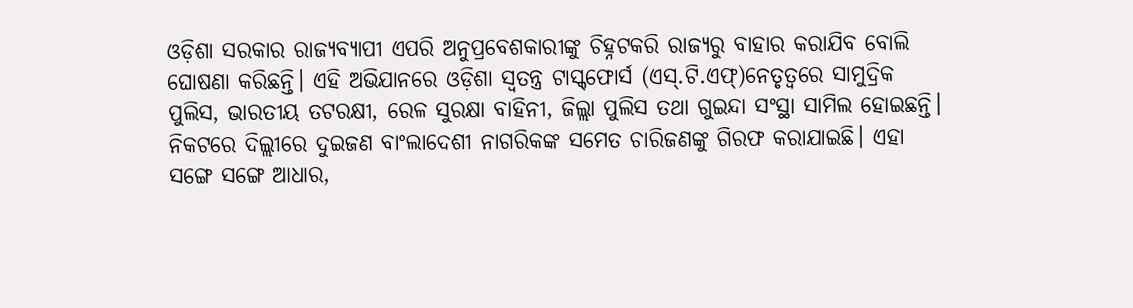ଓଡ଼ିଶା ସରକାର ରାଜ୍ୟବ୍ୟାପୀ ଏପରି ଅନୁପ୍ରବେଶକାରୀଙ୍କୁ ଚିହ୍ନଟକରି ରାଜ୍ୟରୁ ବାହାର କରାଯିବ ବୋଲି ଘୋଷଣା କରିଛନ୍ତି। ଏହି ଅଭିଯାନରେ ଓଡ଼ିଶା ସ୍ବତନ୍ତ୍ର ଟାସ୍କ୍‌ଫୋର୍ସ (ଏସ୍.ଟି.ଏଫ୍)ନେତୃତ୍ବରେ ସାମୁଦ୍ରିକ ପୁଲିସ, ଭାରତୀୟ ତଟରକ୍ଷୀ, ରେଳ ସୁରକ୍ଷା ବାହିନୀ, ଜିଲ୍ଲା ପୁଲିସ ତଥା ଗୁଇନ୍ଦା ସଂସ୍ଥା ସାମିଲ ହୋଇଛନ୍ତି। ନିକଟରେ ଦିଲ୍ଲୀରେ ଦୁଇଜଣ ବାଂଲାଦେଶୀ ନାଗରିକଙ୍କ ସମେତ ଚ‌ାରିଜଣଙ୍କୁ ଗିରଫ କରାଯାଇଛି। ଏହା ସଙ୍ଗେ ସଙ୍ଗେ ଆଧାର,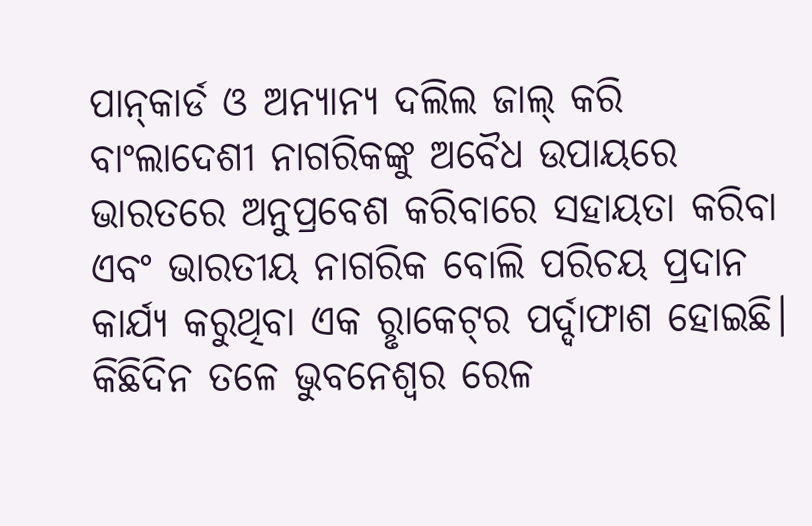ପାନ୍‌କାର୍ଡ ଓ ଅନ୍ୟାନ୍ୟ ଦଲିଲ ଜାଲ୍ କରି ବାଂଲାଦେଶୀ ନାଗରିକଙ୍କୁ ଅବୈଧ ଉପାୟରେ ଭାରତରେ ଅନୁପ୍ରବେଶ କରିବାରେ ସହାୟତା କରିବା ଏବଂ ଭାରତୀୟ ନାଗରିକ ବୋଲି ପରିଚୟ ପ୍ରଦାନ କାର୍ଯ୍ୟ କରୁଥିବା ଏକ ରୢାକେଟ୍‌ର ପର୍ଦ୍ଦାଫାଶ ହୋଇଛି। କିଛିଦିନ ତଳେ ଭୁବନେଶ୍ବର ରେଳ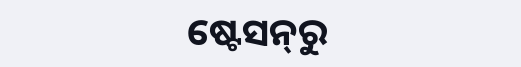ଷ୍ଟେସନ୍‌ରୁ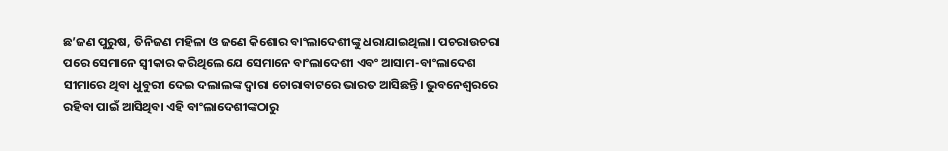ଛ’ଜଣ ପୁରୁଷ, ତିନିଜଣ ମହିଳା ଓ ଜଣେ କିଶୋର ବାଂଲାଦେଶୀଙ୍କୁ ଧରାଯାଇଥିଲା। ପଚରାଉଚରା ପରେ ସେମାନେ ସ୍ବୀକାର କରିଥିଲେ ଯେ ସେମାନେ ବାଂଲାଦେଶୀ ଏବଂ ଆସାମ-ବାଂଲାଦେଶ ସୀମାରେ ଥିବା ଧୁବୁରୀ ଦେଇ ଦଲାଲଙ୍କ ଦ୍ବାରା ଚୋରାବାଟରେ ଭାରତ ଆସିଛନ୍ତି। ଭୁବନେଶ୍ବରରେ ରହିବା ପାଇଁ ଆସିଥିବା ଏହି ବାଂଲାଦେଶୀଙ୍କଠାରୁ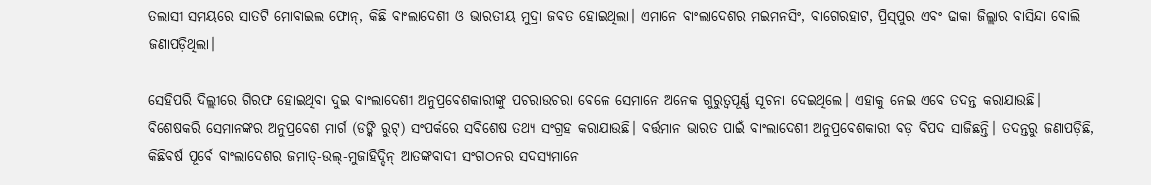ତଲାସୀ ସମୟରେ ସାତଟି ମୋବାଇଲ ଫୋନ୍, କିଛି ବାଂଲାଦେଶୀ ଓ ଭାରତୀୟ ମୁଦ୍ରା ଜବତ ହୋଇଥିଲା। ଏମାନେ ବାଂଲାଦେଶର ମଇମନସିଂ, ବାଗେରହାଟ, ପ୍ରିସ୍‌ପୁର ଏବଂ ଢାକା ଜିଲ୍ଲାର ବ‌ାସିନ୍ଦା ବୋଲି ଜଣାପଡ଼ିଥିଲା।

ସେହିପରି ଦିଲ୍ଲୀରେ ଗିରଫ ହୋଇଥିବା ଦୁଇ ବାଂଲାଦେଶୀ ଅନୁପ୍ରବେଶକାରୀଙ୍କୁ ପଚରାଉଚରା ବେଳେ ସେମାନେ ଅନେକ ଗୁରୁତ୍ବପୂର୍ଣ୍ଣ ସୂଚନା ଦେଇଥିଲେ। ଏହାକୁ ନେଇ ଏବେ ତଦନ୍ତ କରାଯାଉଛି। ବିଶେଷକରି ସେମାନଙ୍କର ଅନୁପ୍ରବେଶ ମାର୍ଗ (ଡଙ୍କି ରୁଟ୍) ସଂପର୍କରେ ସବିଶେଷ ତଥ୍ୟ ସଂଗ୍ରହ କରାଯାଉଛି। ବର୍ତ୍ତମାନ ଭାରତ ପାଇଁ ବାଂଲାଦେଶୀ ଅନୁପ୍ରବେଶକାରୀ ବଡ଼ ବିପଦ ସାଜିଛନ୍ତି। ତଦନ୍ତରୁ ଜଣାପଡ଼ିଛି, କିଛିବର୍ଷ ପୂର୍ବେ ବାଂଲାଦେଶର ଜମାତ୍-ଉଲ୍-ମୁଜାହିଦ୍ଦିନ୍ ଆତଙ୍କବାଦୀ ସଂଗଠନର ସଦସ୍ୟମାନେ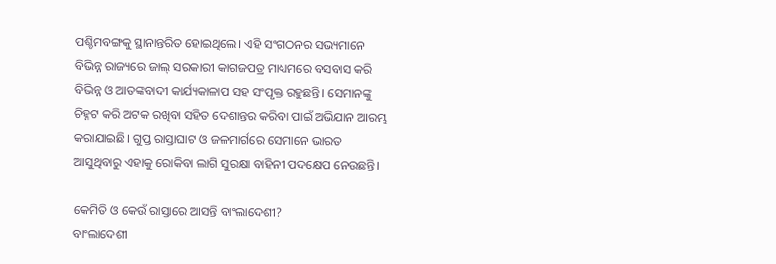ପଶ୍ଚିମବଙ୍ଗକୁ ସ୍ଥାନାନ୍ତରିତ ହୋଇଥିଲେ। ଏହି ସଂଗଠନର ସଭ୍ୟମାନେ ବିଭିନ୍ନ ରାଜ୍ୟରେ ଜାଲ୍ ସରକାରୀ କାଗଜପତ୍ର ମା‌ଧ୍ୟମରେ ବସବାସ କରି ବିଭିନ୍ନ ଓ ଆତଙ୍କବାଦୀ କାର୍ଯ୍ୟକାଳାପ ସହ ସଂପୃକ୍ତ ରହୁଛନ୍ତି। ସେମାନଙ୍କୁ ଚିହ୍ନଟ କରି ଅଟକ ରଖିବା ସହିତ ଦେଶାନ୍ତର କରିବା ପାଇଁ ଅଭିଯାନ ଆରମ୍ଭ କରାଯାଇଛି। ଗୁପ୍ତ ରାସ୍ତାଘାଟ ଓ ଜଳମାର୍ଗରେ ସେମାନେ ଭାରତ ଆସୁଥିବାରୁ ଏହାକୁ ରୋକିବା ଲାଗି ସୁରକ୍ଷା ବାହିନୀ ପଦକ୍ଷେପ ନେଉଛନ୍ତି।

କେମିତି ଓ କେଉଁ ରାସ୍ତାରେ ଆସନ୍ତି ବାଂଲାଦେଶୀ?
ବାଂଲାଦେଶୀ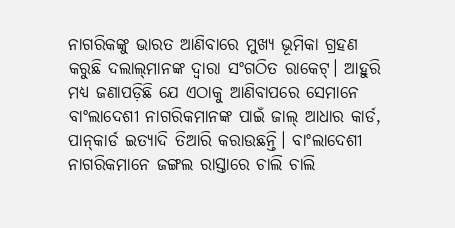ନାଗରିକଙ୍କୁ ଭାରତ ଆଣିବାରେ ମୁଖ୍ୟ ଭୂମିକା ଗ୍ରହଣ କରୁଛି ଦଲାଲ୍‌ମାନଙ୍କ ଦ୍ବାରା ସଂଗଠିତ ରାକେଟ୍‌। ଆହୁରି ମଧ୍ୟ ଜଣାପଡ଼ିଛି ଯେ ଏଠାକୁ ଆଣିବାପରେ ସେମାନେ ବାଂଲାଦେଶୀ ନାଗରିକମାନଙ୍କ ପାଇଁ ଜାଲ୍ ଆଧାର କାର୍ଡ, ପାନ୍‌କାର୍ଡ ଇତ୍ୟାଦି ତିଆରି କରାଉଛନ୍ତି। ବାଂଲାଦେଶୀ ନାଗରିକମାନେ ଜଙ୍ଗଲ ରାସ୍ତାରେ ଚାଲି ଚାଲି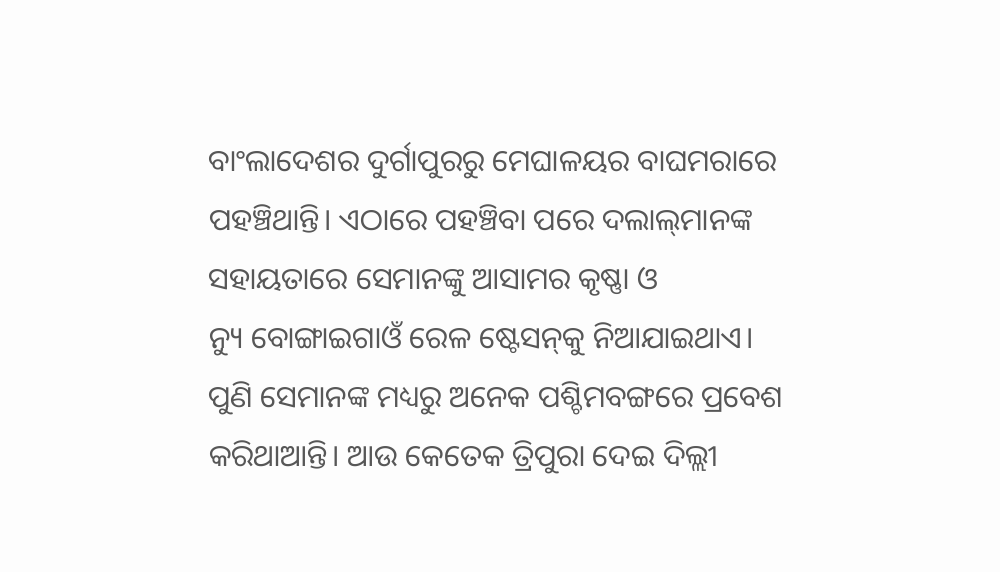ବାଂଲାଦେଶର ଦୁର୍ଗାପୁରରୁ ମେଘାଳୟର ବାଘମରାରେ ପହଞ୍ଚିଥାନ୍ତି। ଏଠାରେ ପହଞ୍ଚିବା ପରେ ଦଲାଲ୍‌ମାନଙ୍କ ସହାୟତାରେ ସେମାନଙ୍କୁ ଆସାମର କୃଷ୍ଣା ଓ ନ୍ୟୁ ‌ବୋଙ୍ଗାଇଗାଓଁ ରେଳ ଷ୍ଟେସନ୍‌କୁ ନିଆଯାଇଥାଏ। ପୁଣି ସେମାନଙ୍କ ମଧ୍ୟରୁ ଅନେକ ପଶ୍ଚିମବଙ୍ଗରେ ପ୍ରବେଶ କରିଥାଆନ୍ତି। ଆଉ କେତେକ ତ୍ରିପୁରା ଦେଇ ଦିଲ୍ଲୀ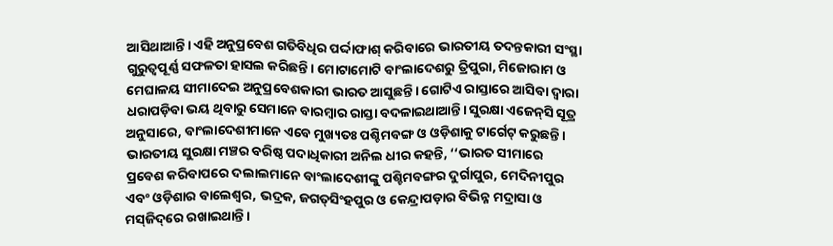ଆସିଥାଆନ୍ତି। ଏହି ଅନୁପ୍ରବେଶ ଗତିବିଧିର ପର୍ଦ୍ଦାଫାଶ୍‌ କରିବାରେ ଭାରତୀୟ ତଦନ୍ତକାରୀ ସଂସ୍ଥା ଗୁରୁତ୍ବପୂର୍ଣ୍ଣ ସଫଳତା ହାସଲ କରିଛନ୍ତି। ମୋଟାମୋଟି ବାଂଲାଦେଶରୁ ତ୍ରିପୁରା, ମିଜୋରାମ ଓ ମେଘାଳୟ ସୀମାଦେଇ ଅନୁପ୍ରବେଶକାରୀ ଭାରତ ଆସୁଛନ୍ତି। ଗୋଟିଏ ରାସ୍ତାରେ ଆସିବା ଦ୍ବାରା ଧରାପଡ଼ିବା ଭୟ ଥିବାରୁ ସେମାନେ ବାରମ୍ବାର ରାସ୍ତା ବଦଳାଇଥାଆନ୍ତି। ସୁରକ୍ଷା ଏଜେନ୍‌ସି ସୂତ୍ର ଅନୁସାରେ, ବାଂଲାଦେଶୀମାନେ ଏବେ ମୁଖ୍ୟତଃ ପଶ୍ଚିମବଙ୍ଗ ଓ ଓଡ଼ିଶାକୁ ଟାର୍ଗେଟ୍‌ କରୁଛନ୍ତି। ଭାରତୀୟ ସୁରକ୍ଷା ମଞ୍ଚର ବରିଷ୍ଠ ପଦାଧିକାରୀ ଅନିଲ ଧୀର କହନ୍ତି, ‘‘ଭାରତ ସୀମାରେ ପ୍ରବେଶ କରିବାପରେ ଦଲାଲମାନେ ବାଂଲାଦେଶୀଙ୍କୁ ପଶ୍ଚିମବଙ୍ଗର ଦୁର୍ଗାପୁର, ମେଦିନୀପୁର ଏବଂ ଓଡ଼ିଶାର ବାଲେଶ୍ବର, ଭଦ୍ରକ, ଜଗତ୍‌ସିଂହପୁର ଓ କେନ୍ଦ୍ରାପଡ଼ାର ବିଭିନ୍ନ ମଦ୍ରାସା ଓ ମସ୍‌ଜିଦ୍‌ରେ ରଖାଇଥାନ୍ତି।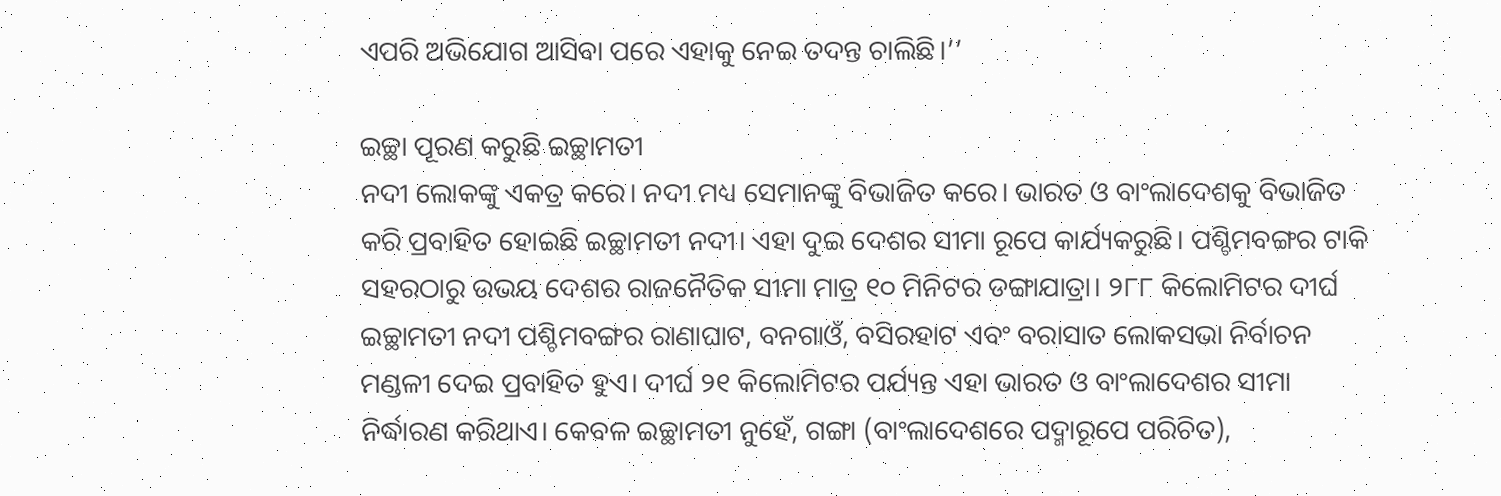ଏପରି ଅଭିଯୋଗ ଆସିବା ପରେ ଏହାକୁ ନେଇ ତଦନ୍ତ ଚାଲିଛି।’’

ଇଚ୍ଛା ପୂରଣ କରୁଛି ଇଚ୍ଛାମତୀ
ନଦୀ ଲୋକଙ୍କୁ ଏକତ୍ର କରେ। ନଦୀ ମଧ୍ୟ ସେମାନଙ୍କୁ ବିଭାଜିତ କରେ। ଭାରତ ଓ ବାଂଲାଦେଶକୁ ବିଭାଜିତ କରି ପ୍ରବାହିତ ହୋଇଛି ଇଚ୍ଛାମତୀ ନଦୀ। ଏହା ଦୁଇ ଦେଶର ସୀମା ରୂପେ କାର୍ଯ୍ୟକରୁଛି। ପଶ୍ଚିମବଙ୍ଗର ଟାକି ସହରଠାରୁ ଉଭୟ ଦେଶର ରାଜନୈତିକ ସୀମା ମାତ୍ର ୧୦ ମିନିଟର ଡଙ୍ଗାଯାତ୍ରା। ୨୮୮ କିଲୋମିଟର ଦୀର୍ଘ ଇଚ୍ଛାମତୀ ନଦୀ ପଶ୍ଚିମବଙ୍ଗର ରାଣାଘାଟ, ବନଗାଓଁ, ବସିରହାଟ ଏବଂ ବରାସାତ ଲୋକସଭା ନିର୍ବାଚନ ମଣ୍ଡଳୀ ଦେଇ ପ୍ରବାହିତ ହୁଏ। ଦୀର୍ଘ ୨୧ କିଲୋମିଟର ପର୍ଯ୍ୟନ୍ତ ଏହା ଭାରତ ଓ ବାଂଲାଦେଶର ସୀମା ନିର୍ଦ୍ଧାରଣ କରିଥାଏ। କେବଳ ଇଚ୍ଛାମତୀ ନୁହେଁ, ଗଙ୍ଗା (ବାଂଲାଦେଶରେ ପଦ୍ମାରୂପେ ପରିଚିତ),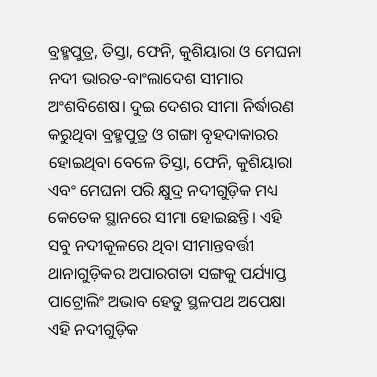ବ୍ରହ୍ମପୁତ୍ର, ତିସ୍ତା, ଫେନି, କୁଶିୟାରା ଓ ମେଘନା ନଦୀ ଭାରତ-ବାଂଲାଦେଶ ସୀମାର ଅଂଶବିଶେଷ। ଦୁଇ ଦେଶର ସୀମା ନିର୍ଦ୍ଧାରଣ କରୁଥିବା ବ୍ରହ୍ମପୁତ୍ର ଓ ଗଙ୍ଗା ବୃହଦାକାରର ହୋଇଥିବ‌ା ବେଳେ ତିସ୍ତା, ଫେନି, କୁଶିୟାରା ଏବଂ ମେଘନା ପରି କ୍ଷୁଦ୍ର ନଦୀଗୁଡ଼ିକ ମଧ୍ୟ କେତେକ ସ୍ଥାନରେ ସୀମା ହୋଇଛନ୍ତି। ଏହି ସବୁ ନଦୀକୂଳରେ ଥିବା ସୀମାନ୍ତବର୍ତ୍ତୀ ଥାନାଗୁଡ଼ିକର ଅପାରଗତା ସଙ୍ଗକୁ ପର୍ଯ୍ୟାପ୍ତ ପାଟ୍ରୋଲିଂ ଅଭାବ ହେତୁ ସ୍ଥଳପଥ ଅପେକ୍ଷା ଏହି ନଦୀଗୁଡ଼ିକ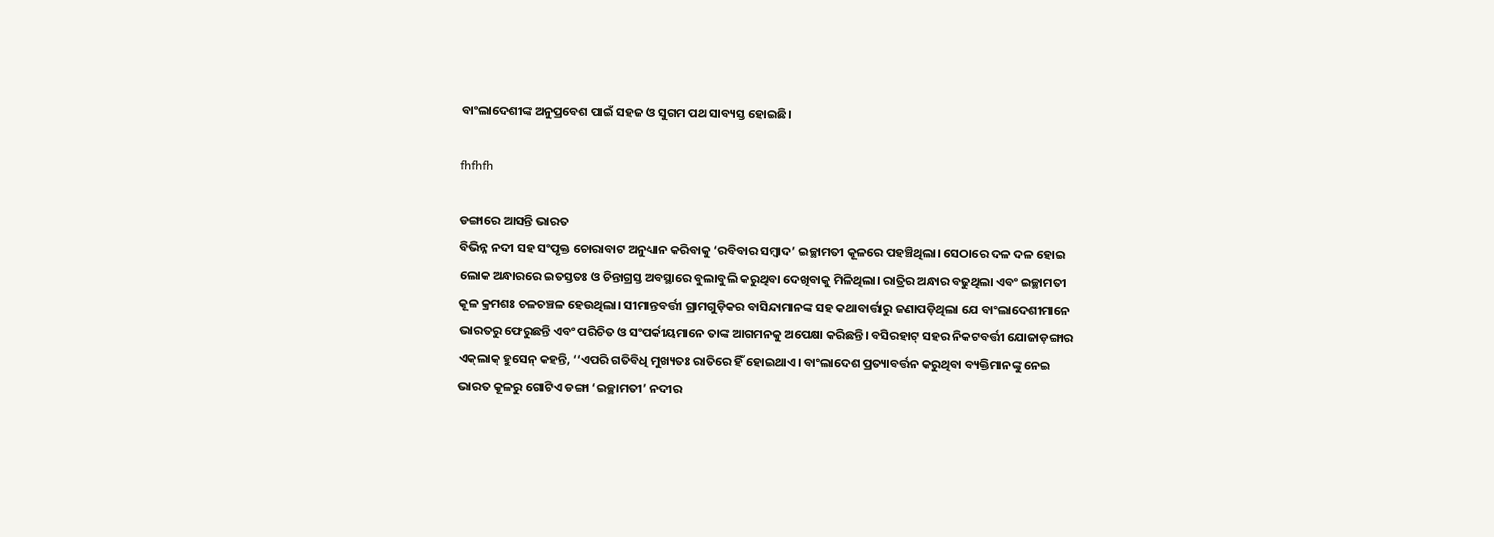ବାଂଲାଦେଶୀଙ୍କ ଅନୁପ୍ରବେଶ ପାଇଁ ସହଜ ଓ ସୁଗମ ପଥ ସାବ୍ୟସ୍ତ ହୋଇଛି।

fhfhfh

ଡଙ୍ଗାରେ ଆସନ୍ତି ଭାରତ
ବିଭିନ୍ନ ନଦୀ ସହ ସଂପୃକ୍ତ ଚୋରାବାଟ ଅନୁଧ୍ୟାନ କରିବାକୁ ‘ରବିବାର ସମ୍ବାଦ’ ଇଚ୍ଛାମତୀ କୂଳରେ ପହଞ୍ଚିଥିଲା। ସେଠାରେ ଦଳ ଦଳ ହୋଇ ଲୋକ ଅନ୍ଧାରରେ ଇତସ୍ତତଃ ଓ ଚିନ୍ତାଗ୍ରସ୍ତ ଅବସ୍ଥାରେ ବୁଲାବୁଲି କରୁଥିବା ଦେଖିବାକୁ ମିଳିଥିଲା। ରାତ୍ରିର ଅନ୍ଧାର ବଢୁଥିଲା ଏବଂ ଇଚ୍ଛାମତୀ କୂଳ କ୍ରମଶଃ ଚଳଚଞ୍ଚଳ ହେଉଥିଲା। ସୀମାନ୍ତବର୍ତ୍ତୀ ଗ୍ରାମଗୁଡ଼ିକର ବାସିନ୍ଦାମାନଙ୍କ ସହ କଥାବାର୍ତ୍ତାରୁ ଜଣାପଡ଼ିଥିଲା ଯେ ବାଂଲାଦେଶୀମାନେ ଭାରତରୁ ଫେରୁଛନ୍ତି ଏବଂ ପରିଚିତ ଓ ସଂପର୍କୀୟମାନେ ତାଙ୍କ ଆଗମନକୁ ଅପେକ୍ଷା କରିଛନ୍ତି। ବସିରହାଟ୍ ସହର ନିକଟବର୍ତ୍ତୀ ଯୋଜାଡ଼ଙ୍ଗାର ଏକ୍‌ଲାକ୍‌ ହୁସେନ୍‌ କହନ୍ତି, ‘‘ଏପରି ଗତିବିଧି ମୁଖ୍ୟତଃ ରାତିରେ ହିଁ ହୋଇଥାଏ। ବାଂଲାଦେଶ ପ୍ରତ୍ୟାବର୍ତ୍ତନ କରୁଥିବା ବ୍ୟକ୍ତିମାନଙ୍କୁ ନେଇ ଭାରତ କୂଳରୁ ଗୋଟିଏ ଡଙ୍ଗା ‘ଇଚ୍ଛାମତୀ’ ନଦୀର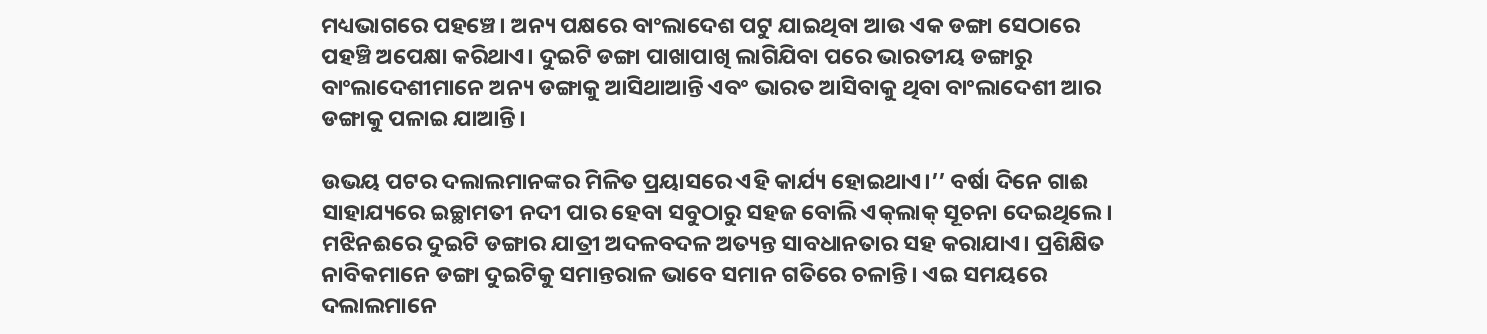ମଧ୍ୟଭାଗରେ ପହଞ୍ଚେ। ଅନ୍ୟ ପକ୍ଷରେ ବାଂଲାଦେଶ ପଟୁ ଯାଇଥିବା ଆଉ ଏକ ଡଙ୍ଗା ସେଠାରେ ପହଞ୍ଚି ଅପେକ୍ଷା କରିଥାଏ। ଦୁଇଟି ଡଙ୍ଗା ପାଖାପାଖି ଲାଗିଯିବା ପରେ ଭାରତୀୟ ଡଙ୍ଗାରୁ ବାଂଲାଦେଶୀମାନେ ଅନ୍ୟ ଡଙ୍ଗାକୁ ଆସିଥାଆନ୍ତି ଏବଂ ଭାରତ ଆସିବାକୁ ଥିବା ବାଂଲାଦେଶୀ ଆର ଡଙ୍ଗାକୁ ପଳାଇ ଯାଆନ୍ତି।

ଉଭୟ ପଟର ଦଲାଲମାନଙ୍କର ମିଳିତ ପ୍ରୟାସରେ ଏହି କାର୍ଯ୍ୟ ହୋଇଥାଏ।’’ ବର୍ଷା ଦିନେ ଗାଈ ସାହାଯ୍ୟରେ ଇଚ୍ଛାମତୀ ନଦୀ ପାର ହେବା ସବୁଠାରୁ ସହଜ ବୋଲି ଏକ୍‌ଲାକ୍‌ ସୂଚନା ଦେଇଥିଲେ। ମଝିନଈରେ ଦୁଇଟି ଡଙ୍ଗାର ଯାତ୍ରୀ ଅଦଳବଦଳ ଅତ୍ୟନ୍ତ ସାବଧାନତାର ସହ କରାଯାଏ। ପ୍ରଶିକ୍ଷିତ ନାବିକମାନେ ଡଙ୍ଗା ଦୁଇଟିକୁ ସମାନ୍ତରାଳ ଭାବେ ସମାନ ଗତିରେ ଚଳାନ୍ତି। ଏଇ ସମୟରେ ଦଲାଲମାନେ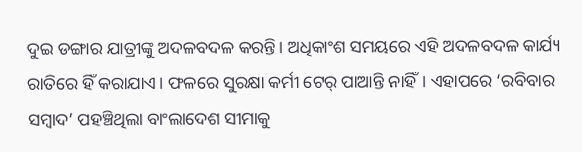ଦୁଇ ଡଙ୍ଗାର ଯାତ୍ରୀଙ୍କୁ ଅଦଳବଦଳ କରନ୍ତି। ଅଧିକାଂଶ ସମୟରେ ଏହି ଅଦଳବଦଳ କାର୍ଯ୍ୟ ରାତିରେ ହିଁ କରାଯାଏ। ଫଳରେ ସୁରକ୍ଷା କର୍ମୀ ଟେର୍‌ ପାଆନ୍ତି ନାହିଁ। ଏହାପରେ ‘ରବିବାର ସମ୍ବାଦ’ ପହଞ୍ଚିଥିଲା ବାଂଲାଦେଶ ସୀମାକୁ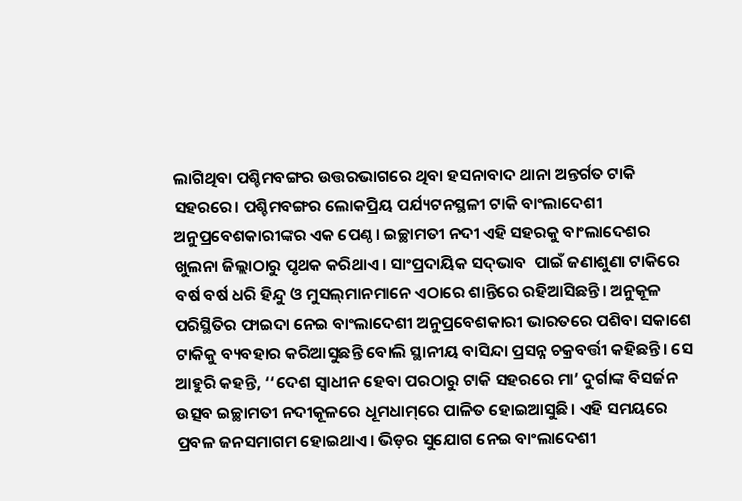ଲାଗିଥିବା ପଶ୍ଚିମବଙ୍ଗର ଉତ୍ତରଭାଗରେ ଥିବା ହସନାବାଦ ଥାନା ଅନ୍ତର୍ଗତ ଟାକି ସହରରେ। ପଶ୍ଚିମବଙ୍ଗର ଲୋକପ୍ରିୟ ପର୍ଯ୍ୟଟନସ୍ଥଳୀ ଟାକି ବାଂଲାଦେଶୀ ଅନୁପ୍ରବେଶକାରୀଙ୍କର ଏକ ପେଣ୍ଠ। ଇଚ୍ଛାମତୀ ନଦୀ ଏହି ସହରକୁ ବାଂଲାଦେଶର ଖୁଲନା ଜିଲ୍ଲାଠାରୁ ପୃଥକ କରିଥାଏ। ସାଂପ୍ରଦାୟିକ ସଦ୍‌ଭାବ  ପାଇଁ ଜଣାଶୁଣା ଟାକିରେ ବର୍ଷ ବର୍ଷ ଧରି ହିନ୍ଦୁ ଓ ମୁସଲ୍‌ମାନମାନେ ଏଠାରେ ଶାନ୍ତିରେ ରହିଆସିଛନ୍ତି। ଅନୁକୂଳ ପରିସ୍ଥିତିର ଫାଇଦା ନେଇ ବାଂଲାଦେଶୀ ଅନୁପ୍ରବେଶକାରୀ ଭାରତରେ ପଶିବା ସକାଶେ ଟାକିକୁ ବ୍ୟବହାର କରିଆସୁଛନ୍ତି ବୋଲି ସ୍ଥାନୀୟ ବାସିନ୍ଦା ପ୍ରସନ୍ନ ଚକ୍ରବର୍ତ୍ତୀ କହିଛନ୍ତି। ସେ ଆହୁରି କହନ୍ତି, ‘‘ଦେଶ ସ୍ବାଧୀନ ହେବା ପରଠାରୁ ଟାକି ସହରରେ ମା’ ଦୁର୍ଗାଙ୍କ ବିସର୍ଜନ ଉତ୍ସବ ଇଚ୍ଛାମତୀ ନଦୀକୂଳରେ ଧୂମଧାମ୍‌ରେ ପାଳିତ ହୋଇଆସୁଛି। ଏହି ସମୟରେ ପ୍ରବଳ ଜନସମାଗମ ହୋଇଥାଏ। ଭିଡ଼ର ସୁଯୋଗ ନେଇ ବାଂଲାଦେଶୀ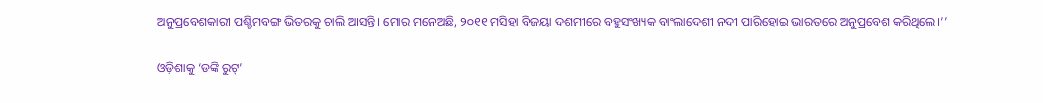ଅନୁପ୍ରବେଶକାରୀ ପଶ୍ଚିମବଙ୍ଗ ଭିତରକୁ ଚାଲି ଆସନ୍ତି। ମୋର ମନେଅଛି, ୨୦୧୧ ମସିହା ବିଜୟା ଦଶମୀରେ ବହୁସଂଖ୍ୟକ ବାଂଲାଦେଶୀ ନଦୀ ପାରିହୋଇ ଭାରତରେ ଅନୁପ୍ରବେଶ କରିଥିଲେ।’’

ଓଡ଼ିଶାକୁ ‘ଡଙ୍କି ରୁଟ୍’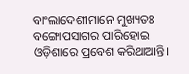ବାଂଲାଦେଶୀମାନେ ମୁଖ୍ୟତଃ ବଙ୍ଗୋପସାଗର ପାରିହୋଇ ଓଡ଼ିଶାରେ ପ୍ରବେଶ କରିଥାଆନ୍ତି।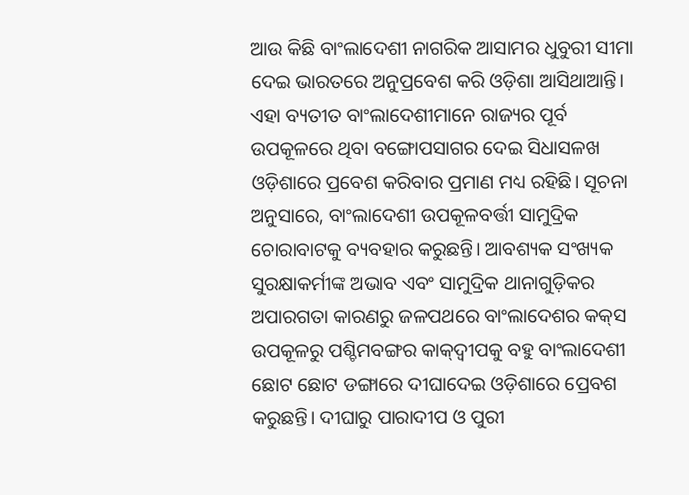ଆଉ କିଛି ବାଂଲାଦେଶୀ ନାଗରିକ ଆସାମର ଧୁବୁରୀ ସୀମା ଦେଇ ଭାରତରେ ଅନୁପ୍ରବେଶ କରି ଓଡ଼ିଶା ଆସିଥାଆନ୍ତି। ଏହା ବ୍ୟତୀତ ବାଂଲାଦେଶୀମାନେ ରାଜ୍ୟର ପୂର୍ବ ଉପକୂଳରେ ଥିବା ବଙ୍ଗୋପସାଗର ଦେଇ ସିଧାସଳଖ ଓଡ଼ିଶାରେ ପ୍ରବେଶ କରିବାର ପ୍ରମାଣ ମଧ୍ୟ ରହିଛି। ସୂଚନା ଅନୁସାରେ, ବାଂଲାଦେଶୀ ଉପକୂଳବର୍ତ୍ତୀ ସାମୁଦ୍ରିକ ଚୋରାବାଟକୁ ବ୍ୟବହାର କରୁଛନ୍ତି। ଆବଶ୍ୟକ ସଂଖ୍ୟକ ସୁରକ୍ଷାକର୍ମୀଙ୍କ ଅଭାବ ଏବଂ ସାମୁଦ୍ରିକ ଥାନାଗୁଡ଼ିକର ଅପାରଗତା କାରଣରୁ ଜଳପଥରେ ବାଂଲାଦେଶର କକ୍‌ସ ଉପକୂଳରୁ ପଶ୍ଚିମବଙ୍ଗର କାକ୍‌ଦ୍ବୀପକୁ ବହୁ ବାଂଲାଦେଶୀ ଛୋଟ ଛୋଟ ଡଙ୍ଗାରେ ଦୀଘାଦେଇ ଓଡ଼ିଶାରେ ପ୍ର‌େବଶ କରୁଛନ୍ତି। ଦୀଘାରୁ ପାରାଦୀପ ଓ ପୁରୀ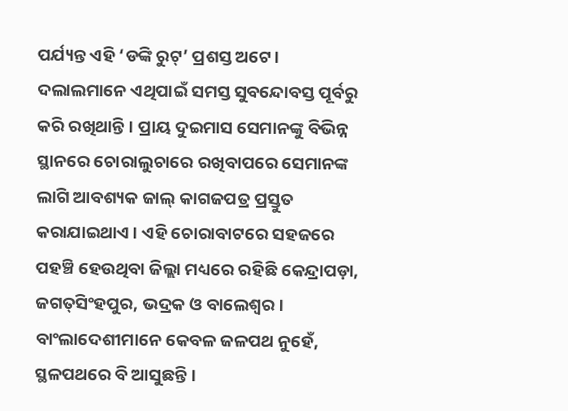ପର୍ଯ୍ୟନ୍ତ ଏହି ‘ଡଙ୍କି ରୁଟ୍’ ପ୍ରଶସ୍ତ ‌ଅଟେ। ଦଲାଲମାନେ ଏଥିପାଇଁ ସମସ୍ତ ସୁବନ୍ଦୋବସ୍ତ ପୂର୍ବରୁ କରି ରଖିଥାନ୍ତି। ପ୍ରାୟ ଦୁଇମାସ ସେମାନଙ୍କୁ ବିଭିନ୍ନ ସ୍ଥାନରେ ଚୋରାଲୁଚାରେ ରଖିବାପରେ ସେମାନଙ୍କ ଲାଗି ଆବଶ୍ୟକ ଜାଲ୍ କାଗଜପତ୍ର ପ୍ରସ୍ତୁତ କରାଯାଇଥାଏ। ଏହି ଚୋରାବାଟରେ ସହଜରେ ପହଞ୍ଚି ହେଉଥିବା ଜିଲ୍ଲା ମଧ୍ୟରେ ରହିଛି କେନ୍ଦ୍ରାପଡ଼ା, ଜଗତ୍‌ସିଂହପୁର, ଭଦ୍ରକ ଓ ବାଲେଶ୍ବର। ବାଂଲାଦେଶୀମାନେ କେବଳ ଜଳପଥ ନୁହେଁ, ସ୍ଥଳପଥରେ ବି ଆସୁଛନ୍ତି।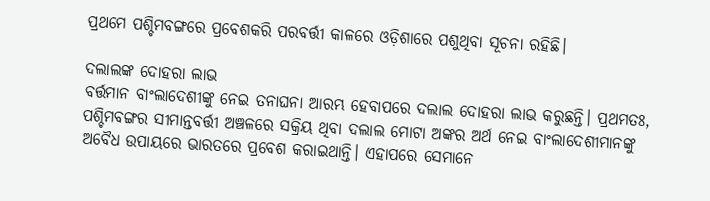ପ୍ରଥମେ ପଶ୍ଚିମବଙ୍ଗରେ ପ୍ରବେଶକରି ପରବର୍ତ୍ତୀ କାଳରେ ଓଡ଼ିଶାରେ ପଶୁଥିବା ସୂଚନା ରହିଛି।

ଦଲାଲଙ୍କ ଦୋହରା ଲାଭ
ବର୍ତ୍ତମାନ ବାଂଲାଦେଶୀଙ୍କୁ ନେଇ ତନାଘନା ଆରମ୍ଭ ହେବାପରେ ଦଲାଲ ଦୋହରା ଲାଭ କରୁଛନ୍ତି। ପ୍ରଥମତଃ, ପଶ୍ଚିମବଙ୍ଗର ସୀମାନ୍ତବର୍ତ୍ତୀ ଅଞ୍ଚଳରେ ସକ୍ରିୟ ଥିବା ଦଲାଲ ମୋଟା ଅଙ୍କର ଅର୍ଥ ନେଇ ବାଂଲାଦେଶୀମାନଙ୍କୁ ଅବୈଧ ଉପାୟରେ ଭାରତରେ ପ୍ରବେଶ କରାଇଥାନ୍ତି। ଏହାପରେ ସେମାନେ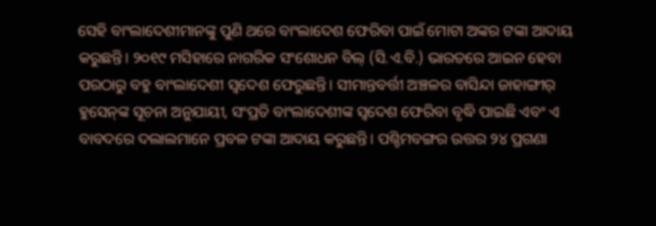ସେହି ବାଂଲାଦେଶୀମାନଙ୍କୁ ପୁଣି ଥରେ ବାଂଲାଦେଶ ଫେରିବା ପାଇଁ ମୋଟା ଅଙ୍କର ଟଙ୍କା ଆଦାୟ କରୁଛନ୍ତି। ୨୦୧୯ ମସିହାରେ ନାଗରିକ ସଂଶୋଧନ ବିଲ୍ (ସି.ଏ.ବି.) ଭାରତରେ ଆଇନ ହେବା ପରଠାରୁ ବହୁ ବାଂଲାଦେଶୀ ସ୍ବଦେଶ ଫେରୁଛନ୍ତି। ସୀମାନ୍ତବର୍ତ୍ତୀ ଅଞ୍ଚଳର ବାସିନ୍ଦା ଜାହାଙ୍ଗୀର୍‌ ହୁସେନ୍‌ଙ୍କ ସୂଚନା ଅନୁଯାୟୀ, ସଂପ୍ରତି ବାଂଲାଦେଶୀଙ୍କ ସ୍ବଦେଶ ଫେରିବା ବୃଦ୍ଧି ପାଇଛି ଏବଂ ଏ ବାବଦରେ ଦଲାଲମାନେ ପ୍ରବଳ ଟଙ୍କା ଆଦାୟ କରୁଛନ୍ତି। ପଶ୍ଚିମବଙ୍ଗର ଉତ୍ତର ୨୪ ପ୍ରଗଣା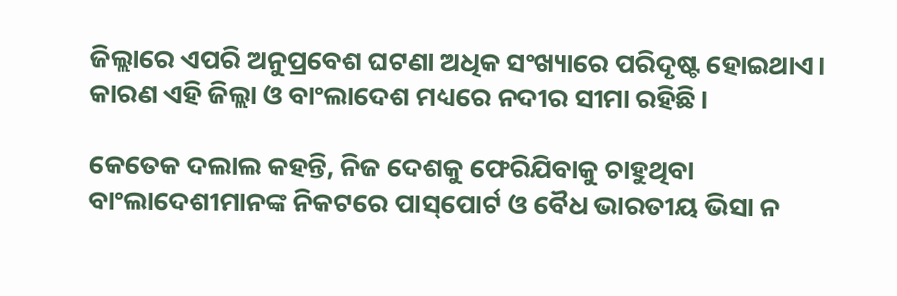ଜିଲ୍ଲାରେ ଏପରି ଅନୁପ୍ରବେଶ ଘଟଣା ଅଧିକ ସଂଖ୍ୟାରେ ପରିଦୃଷ୍ଟ ହୋଇଥାଏ। କାରଣ ଏହି ଜିଲ୍ଲା ଓ ବାଂଲାଦେଶ ମଧ୍ୟରେ ନଦୀର ସୀମା ରହିଛି।

କେତେକ ଦଲାଲ କହନ୍ତି, ନିଜ ଦେଶକୁ ଫେରିଯିବାକୁ ଚାହୁଥିବା ବାଂଲାଦେଶୀମାନଙ୍କ ନିକଟରେ ପାସ୍‌ପୋର୍ଟ ଓ ବୈଧ ଭାରତୀୟ ଭିସା ନ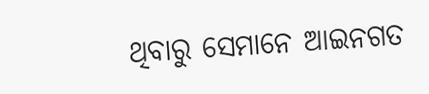ଥିବାରୁ ସେମାନେ ଆଇନଗତ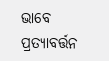ଭାବେ ପ୍ରତ୍ୟାବର୍ତ୍ତନ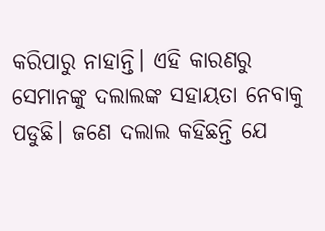କରିପାରୁ ନାହାନ୍ତି। ଏହି କାରଣରୁ ସେମାନଙ୍କୁ ଦଲାଲଙ୍କ ସହାୟତା ନେବାକୁ ପଡୁଛି। ଜଣେ ଦଲାଲ କହିଛନ୍ତି ଯେ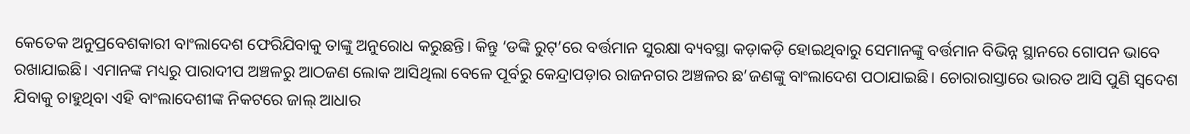କେତେକ ଅନୁପ୍ରବେଶକାରୀ ବାଂଲାଦେଶ ଫେରିଯିବାକୁ ତାଙ୍କୁ ଅନୁରୋଧ କରୁଛନ୍ତି। କିନ୍ତୁ ‘ଡଙ୍କି ରୁଟ୍’ରେ ବର୍ତ୍ତମାନ ସୁରକ୍ଷା ବ୍ୟବସ୍ଥା କଡ଼ାକଡ଼ି ହୋଇଥିବାରୁ ସେମାନଙ୍କୁ ବର୍ତ୍ତମାନ ବିଭିନ୍ନ ସ୍ଥାନରେ ଗୋପନ ଭାବେ ରଖାଯାଇଛି। ଏମାନଙ୍କ ମଧ୍ୟରୁ ପାରାଦୀପ ଅଞ୍ଚଳରୁ ଆଠଜଣ ଲୋକ ଆସିଥିଲା ବେଳେ ପୂର୍ବରୁ କେନ୍ଦ୍ରାପଡ଼ାର ରାଜନଗର ଅଞ୍ଚଳର ଛ’ଜଣଙ୍କୁ ବାଂଲାଦେଶ ପଠାଯାଇଛି। ଚୋରାରାସ୍ତାରେ ଭାରତ ଆସି ପୁଣି ସ୍ବଦେଶ ଯିବାକୁ ଚାହୁଥିବା ଏହି ବାଂଲାଦେଶୀଙ୍କ ନିକଟରେ ଜାଲ୍ ଆଧାର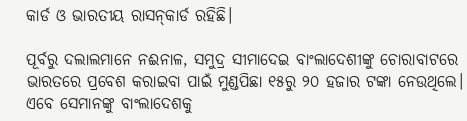କାର୍ଡ ଓ ଭାରତୀୟ ରାସନ୍‌କାର୍ଡ ରହିଛି।

ପୂର୍ବରୁ ଦଲାଲମାନେ ନଈନାଳ, ସମୁଦ୍ର ସୀମାଦେଇ ବାଂଲାଦେଶୀଙ୍କୁ ଚୋରାବାଟରେ ଭାରତରେ ପ୍ରବେଶ କରାଇବା ପାଇଁ ମୁଣ୍ଡପିଛା ୧୫ରୁ ୨୦ ହଜାର ଟଙ୍କା ନେଉଥିଲେ। ଏବେ ସେମାନଙ୍କୁ ବାଂଲାଦେଶକୁ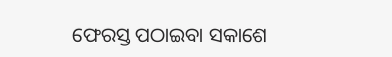ଫେରସ୍ତ ପଠାଇବା ସକାଶେ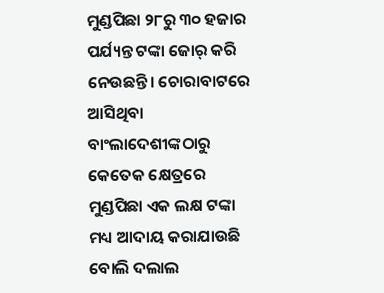ମୁଣ୍ଡପିଛା ୨୮ରୁ ୩୦ ହଜାର ପର୍ଯ୍ୟନ୍ତ ଟଙ୍କା ‌ଜୋର୍ କରି ନେଉଛନ୍ତି। ଚୋରାବାଟରେ ଆସିଥିବା ବାଂଲାଦେଶୀଙ୍କଠାରୁ କେତେକ କ୍ଷେତ୍ରରେ ମୁଣ୍ଡପିଛା ଏକ ଲକ୍ଷ ଟଙ୍କା ମଧ୍ୟ ଆଦାୟ କରାଯାଉଛି ବୋଲି ଦଲାଲ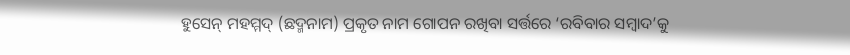ହୁସେନ୍ ମହମ୍ମଦ୍‌ (ଛଦ୍ମନାମ) ପ୍ରକୃତ ନାମ ଗୋପନ ରଖିବା ସର୍ତ୍ତରେ ‘ରବିବାର ସମ୍ବାଦ’କୁ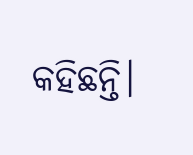କହିଛନ୍ତି।